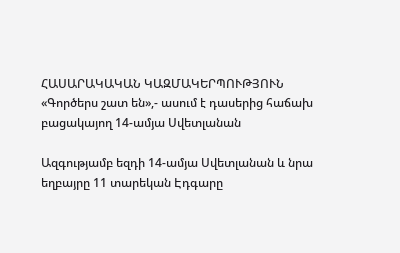ՀԱՍԱՐԱԿԱԿԱՆ ԿԱԶՄԱԿԵՐՊՈՒԹՅՈՒՆ
«Գործերս շատ են»,- ասում է դասերից հաճախ բացակայող 14-ամյա Սվետլանան

Ազգությամբ եզդի 14-ամյա Սվետլանան և նրա եղբայրը 11 տարեկան Էդգարը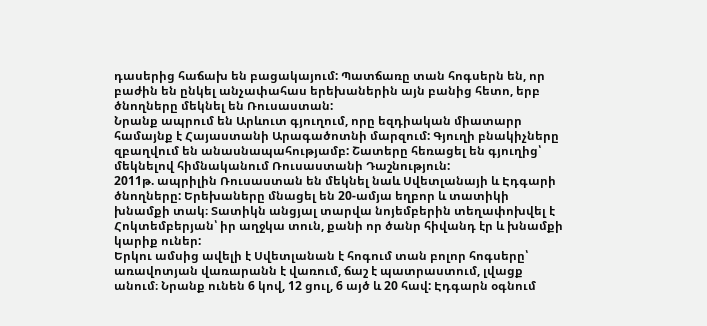դասերից հաճախ են բացակայում: Պատճառը տան հոգսերն են, որ բաժին են ընկել անչափահաս երեխաներին այն բանից հետո, երբ ծնողները մեկնել են Ռուսաստան:
Նրանք ապրում են Արևուտ գյուղում, որը եզդիական միատարր համայնք է Հայաստանի Արագածոտնի մարզում: Գյուղի բնակիչները զբաղվում են անասնապահությամբ: Շատերը հեռացել են գյուղից՝ մեկնելով հիմնականում Ռուսաստանի Դաշնություն:
2011թ. ապրիլին Ռուսաստան են մեկնել նաև Սվետլանայի և Էդգարի ծնողները: Երեխաները մնացել են 20-ամյա եղբոր և տատիկի խնամքի տակ։ Տատիկն անցյալ տարվա նոյեմբերին տեղափոխվել է Հոկտեմբերյան՝ իր աղջկա տուն, քանի որ ծանր հիվանդ էր և խնամքի կարիք ուներ:
Երկու ամսից ավելի է Սվետլանան է հոգում տան բոլոր հոգսերը՝ առավոտյան վառարանն է վառում, ճաշ է պատրաստում, լվացք անում։ Նրանք ունեն 6 կով, 12 ցուլ, 6 այծ և 20 հավ: Էդգարն օգնում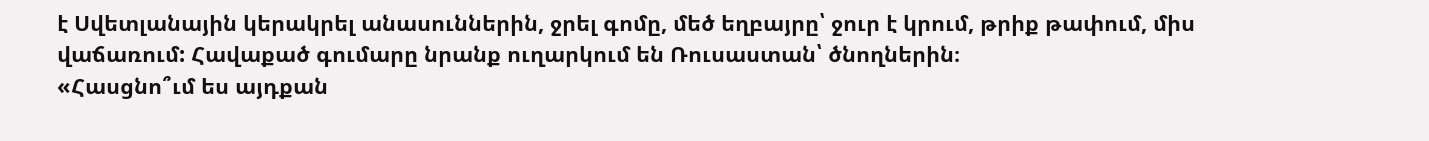է Սվետլանային կերակրել անասուններին, ջրել գոմը, մեծ եղբայրը՝ ջուր է կրում, թրիք թափում, միս վաճառում: Հավաքած գումարը նրանք ուղարկում են Ռուսաստան՝ ծնողներին։
«Հասցնո՞ւմ ես այդքան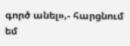գործ անել»,- հարցնում եմ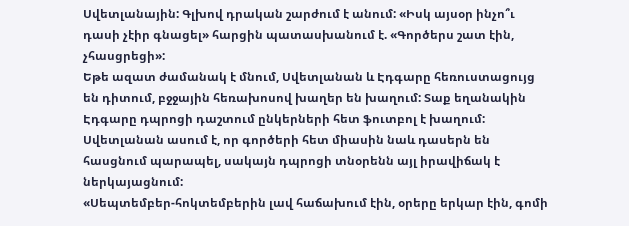Սվետլանային: Գլխով դրական շարժում է անում: «Իսկ այսօր ինչո՞ւ դասի չէիր գնացել» հարցին պատասխանում է. «Գործերս շատ էին, չհասցրեցի»:
Եթե ազատ ժամանակ է մնում, Սվետլանան և Էդգարը հեռուստացույց են դիտում, բջջային հեռախոսով խաղեր են խաղում: Տաք եղանակին Էդգարը դպրոցի դաշտում ընկերների հետ ֆուտբոլ է խաղում:
Սվետլանան ասում է, որ գործերի հետ միասին նաև դասերն են հասցնում պարապել, սակայն դպրոցի տնօրենն այլ իրավիճակ է ներկայացնում:
«Սեպտեմբեր-հոկտեմբերին լավ հաճախում էին, օրերը երկար էին, գոմի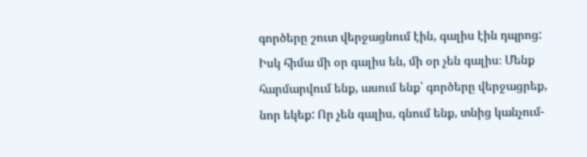գործերը շուտ վերջացնում էին, գալիս էին դպրոց: Իսկ հիմա մի օր գալիս են, մի օր չեն գալիս։ Մենք հարմարվում ենք, ասում ենք՝ գործերը վերջացրեք, նոր եկեք: Որ չեն գալիս, գնում ենք, տնից կանչում-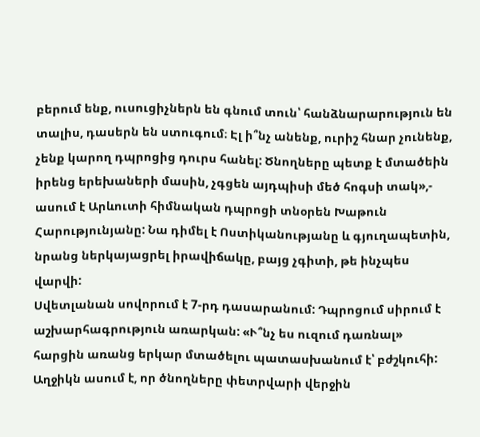բերում ենք, ուսուցիչներն են գնում տուն՝ հանձնարարություն են տալիս, դասերն են ստուգում։ Էլ ի՞նչ անենք, ուրիշ հնար չունենք, չենք կարող դպրոցից դուրս հանել: Ծնողները պետք է մտածեին իրենց երեխաների մասին, չգցեն այդպիսի մեծ հոգսի տակ»,- ասում է Արևուտի հիմնական դպրոցի տնօրեն Խաթուն Հարությունյանը: Նա դիմել է Ոստիկանությանը և գյուղապետին, նրանց ներկայացրել իրավիճակը, բայց չգիտի, թե ինչպես վարվի:
Սվետլանան սովորում է 7-րդ դասարանում: Դպրոցում սիրում է աշխարհագրություն առարկան: «Ւ՞նչ ես ուզում դառնալ» հարցին առանց երկար մտածելու պատասխանում է՝ բժշկուհի: Աղջիկն ասում է, որ ծնողները փետրվարի վերջին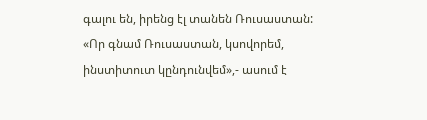գալու են, իրենց էլ տանեն Ռուսաստան: «Որ գնամ Ռուսաստան, կսովորեմ, ինստիտուտ կընդունվեմ»,- ասում է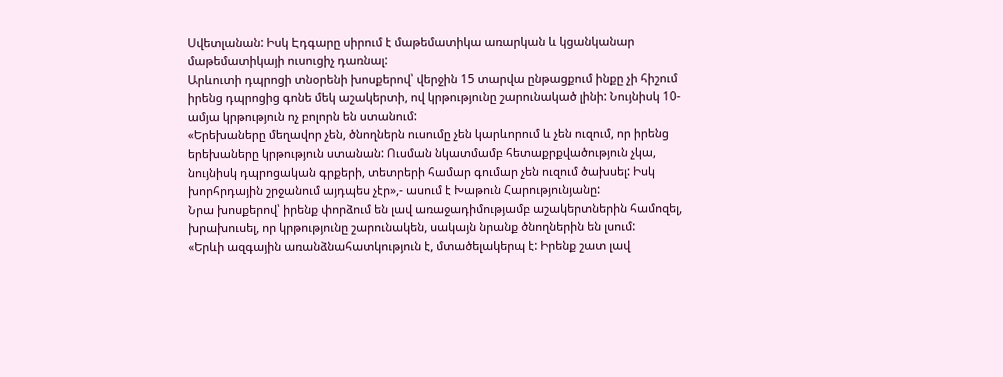Սվետլանան: Իսկ Էդգարը սիրում է մաթեմատիկա առարկան և կցանկանար մաթեմատիկայի ուսուցիչ դառնալ:
Արևուտի դպրոցի տնօրենի խոսքերով՝ վերջին 15 տարվա ընթացքում ինքը չի հիշում իրենց դպրոցից գոնե մեկ աշակերտի, ով կրթությունը շարունակած լինի: Նույնիսկ 10-ամյա կրթություն ոչ բոլորն են ստանում:
«Երեխաները մեղավոր չեն, ծնողներն ուսումը չեն կարևորում և չեն ուզում, որ իրենց երեխաները կրթություն ստանան: Ուսման նկատմամբ հետաքրքվածություն չկա, նույնիսկ դպրոցական գրքերի, տետրերի համար գումար չեն ուզում ծախսել: Իսկ խորհրդային շրջանում այդպես չէր»,- ասում է Խաթուն Հարությունյանը:
Նրա խոսքերով՝ իրենք փորձում են լավ առաջադիմությամբ աշակերտներին համոզել, խրախուսել, որ կրթությունը շարունակեն, սակայն նրանք ծնողներին են լսում:
«Երևի ազգային առանձնահատկություն է, մտածելակերպ է: Իրենք շատ լավ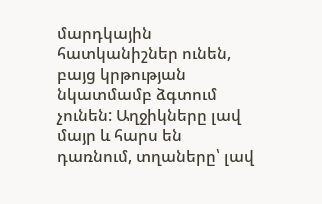մարդկային հատկանիշներ ունեն, բայց կրթության նկատմամբ ձգտում չունեն: Աղջիկները լավ մայր և հարս են դառնում, տղաները՝ լավ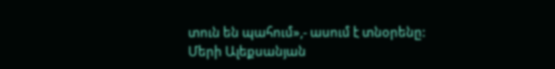տուն են պահում»,- ասում է տնօրենը:
Մերի Ալեքսանյան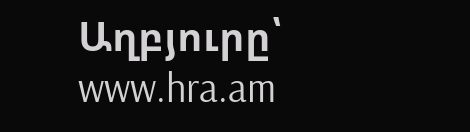Աղբյուրը՝ www.hra.am